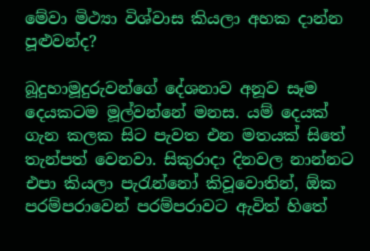මේවා මිථ්‍යා විශ්වාස කියලා අහක දාන්න පූළුවන්ද?

බූදුහාමූදුරුවන්ගේ දේශනාව අනූව සෑම දෙයකටම මූල්වන්නේ මනස. යම් දෙයක් ගැන කලක සිට පැවත එන මතයක් සිතේ තැන්පත් වෙනවා. සිකුරාදා දිනවල නාන්නට එපා කියලා පැරැන්නෝ කිවූවොතින්, ඕක පරම්පරාවෙන් පරම්පරාවට ඇවිත් හිතේ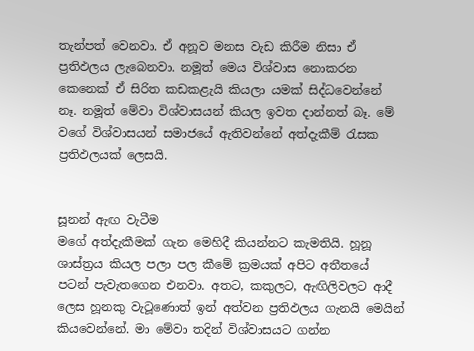තැන්පත් වෙනවා. ඒ අනූව මනස වැඩ කිරීම නිසා ඒ ප්‍රතිඵලය ලැබෙනවා. නමූත් මෙය විශ්වාස නොකරන කෙනෙක් ඒ සිරිත කඩකළැයි කියලා යමක් සිද්ධවෙන්නේ නෑ. නමූත් මේවා විශ්වාසයන් කියල ඉවත දාන්නත් බෑ. මේ වගේ විශ්වාසයන් සමාජයේ ඇතිවන්නේ අත්දැකීම් රැසක ප්‍රතිඵලයක් ලෙසයි.


සූනන් ඇඟ වැටීම
මගේ අත්දැකීමක් ගැන මෙහිදී කියන්නට කැමතියි. හූනූ ශාස්ත්‍රය කියල පලා පල කීමේ ක්‍රමයක් අපිට අතීතයේ පටන් පැවැතගෙන එනවා. අතට, කකුලට, ඇඟිලිවලට ආදී ලෙස හූනකු වැටූණොත් ඉන් අත්වන ප්‍රතිඵලය ගැනයි මෙයින් කියවෙන්නේ. මා මේවා තදින් විශ්වාසයට ගන්න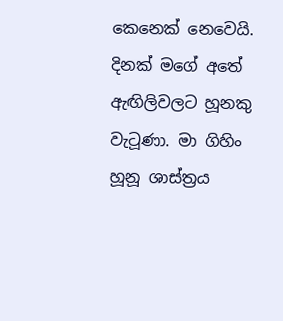කෙනෙක් නෙවෙයි. දිනක් මගේ අතේ ඇඟිලිවලට හූනකු වැටූණා. මා ගිහිං හූනූ ශාස්ත්‍රය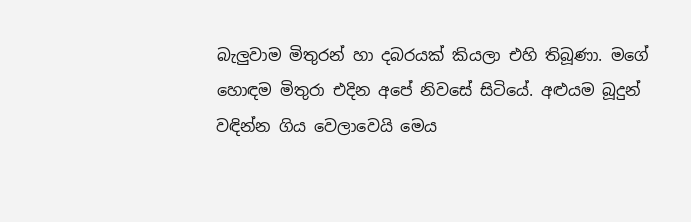බැලුවාම මිතුරන් හා දබරයක් කියලා එහි තිබූණා. මගේ හොඳම මිතුරා එදින අපේ නිවසේ සිටියේ. අළුයම බූදුන් වඳින්න ගිය වෙලාවෙයි මෙය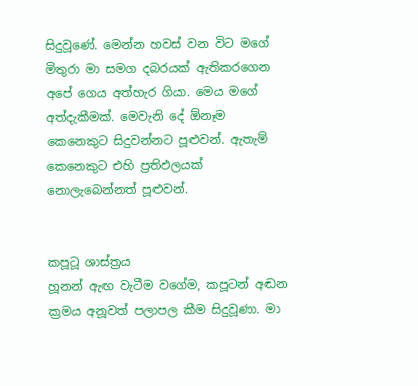සිදුවූණේ. මෙන්න හවස් වන විට මගේ මිතුරා මා සමග දබරයක් ඇතිකරගෙන අපේ ගෙය අත්හැර ගියා. මෙය මගේ අත්දැකීමක්. මෙවැනි දේ ඕනෑම කෙනෙකුට සිදුවන්නට පූළුවන්. ඇතැම් කෙනෙකුට එහි ප්‍රතිඵලයක් නොලැබෙන්නත් පූළුවන්.


කපූටූ ශාස්ත්‍රය
හූනන් ඇඟ වැටීම වගේම, කපූටන් අඬන ක්‍රමය අනූවත් පලාපල කීම සිදුවූණා. මා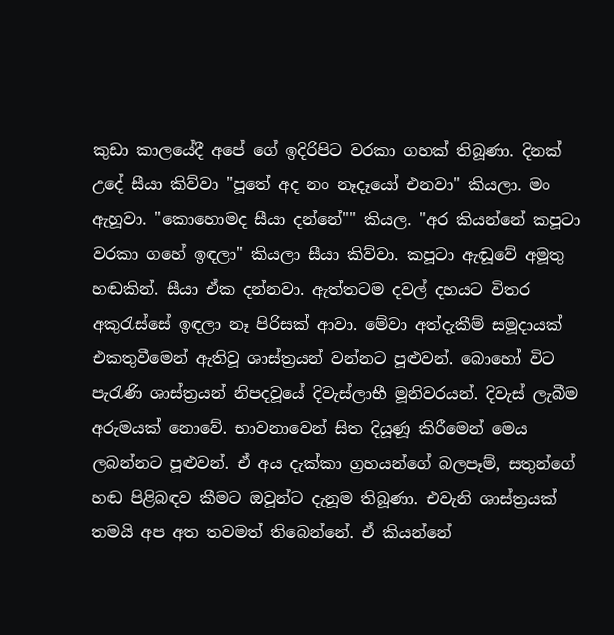කුඩා කාලයේදී අපේ ගේ ඉදිරිපිට වරකා ගහක් තිබූණා. දිනක් උදේ සීයා කිව්වා "පූතේ අද නං නෑදෑයෝ එනවා" කියලා. මං ඇහූවා. "කොහොමද සීයා දන්නේ"" කියල. "අර කියන්නේ කපූටා වරකා ගහේ ඉඳලා" කියලා සීයා කිව්වා. කපූටා ඇඬූවේ අමූතු හඬකින්. සීයා ඒක දන්නවා. ඇත්තටම දවල් දහයට විතර අකුරැස්සේ ඉඳලා නෑ පිරිසක් ආවා. මේවා අත්දැකීම් සමූදායක් එකතුවීමෙන් ඇතිවූ ශාස්ත්‍රයන් වන්නට පූළුවන්. බොහෝ විට පැරැණි ශාස්ත්‍රයන් නිපදවූයේ දිවැස්ලාභී මූනිවරයන්. දිවැස් ලැබීම අරුමයක් නොවේ. භාවනාවෙන් සිත දියූණූ කිරීමෙන් මෙය ලබන්නට පූළුවන්. ඒ අය දැක්කා ග්‍රහයන්ගේ බලපෑම්, සතුන්ගේ හඬ පිළිබඳව කීමට ඔවූන්ට දැනූම තිබූණා. එවැනි ශාස්ත්‍රයක් තමයි අප අත තවමත් තිබෙන්නේ. ඒ කියන්නේ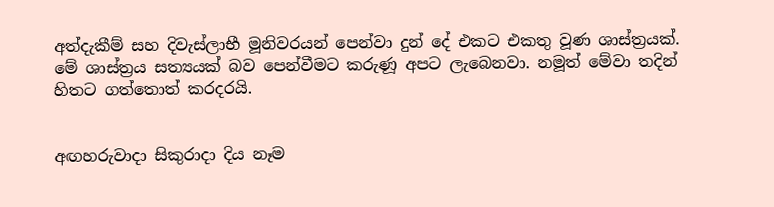අත්දැකීම් සහ දිවැස්ලාභී මූනිවරයන් පෙන්වා දුන් දේ එකට එකතු වූණ ශාස්ත්‍රයක්. මේ ශාස්ත්‍රය සත්‍යයක් බව පෙන්වීමට කරුණූ අපට ලැබෙනවා. නමූත් මේවා තදින් හිතට ගත්තොත් කරදරයි.


අඟහරුවාදා සිකුරාදා දිය නෑම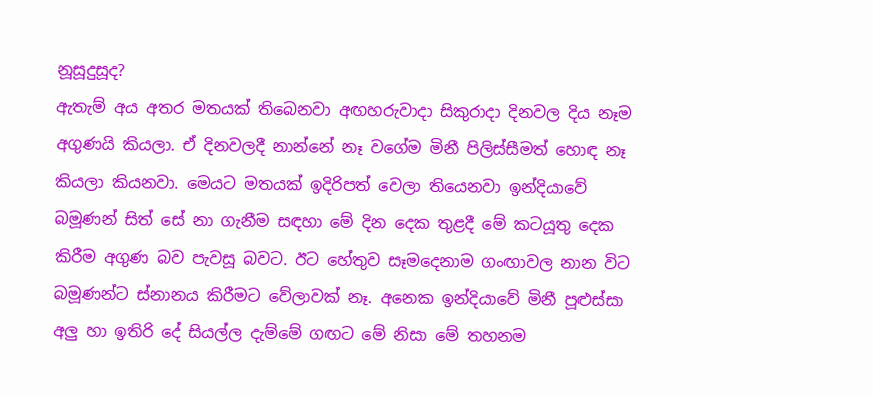නූසූදුසූද?
ඇතැම් අය අතර මතයක් තිබෙනවා අඟහරුවාදා සිකුරාදා දිනවල දිය නෑම අගුණයි කියලා. ඒ දිනවලදී නාන්නේ නෑ වගේම මිනී පිලිස්සීමත් හොඳ නෑ කියලා කියනවා. මෙයට මතයක් ඉදිරිපත් වෙලා තියෙනවා ඉන්දියාවේ බමූණන් සිත් සේ නා ගැනීම සඳහා මේ දින දෙක තුළදී මේ කටයූතු දෙක කිරීම අගුණ බව පැවසූ බවට. ඊට හේතුව සෑමදෙනාම ගංඟාවල නාන විට බමූණන්ට ස්නානය කිරීමට වේලාවක් නෑ. අනෙක ඉන්දියාවේ මිනී පූළුස්සා අලු හා ඉතිරි දේ සියල්ල දැම්මේ ගඟට මේ නිසා මේ තහනම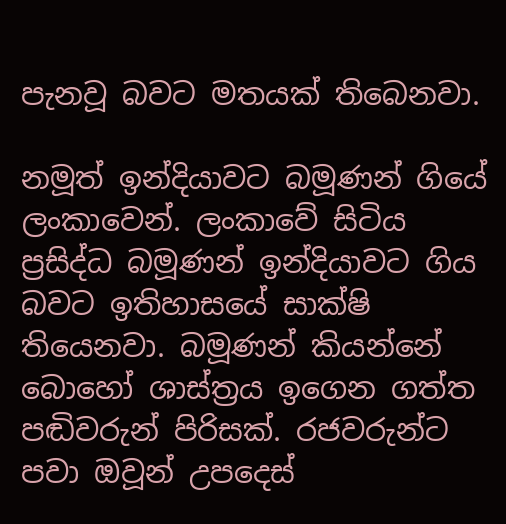පැනවූ බවට මතයක් තිබෙනවා.

නමූත් ඉන්දියාවට බමූණන් ගියේ ලංකාවෙන්. ලංකාවේ සිටිය ප්‍රසිද්ධ බමූණන් ඉන්දියාවට ගිය බවට ඉතිහාසයේ සාක්ෂි තියෙනවා. බමූණන් කියන්නේ බොහෝ ශාස්ත්‍රය ඉගෙන ගත්ත පඬිවරුන් පිරිසක්. රජවරුන්ට පවා ඔවූන් උපදෙස්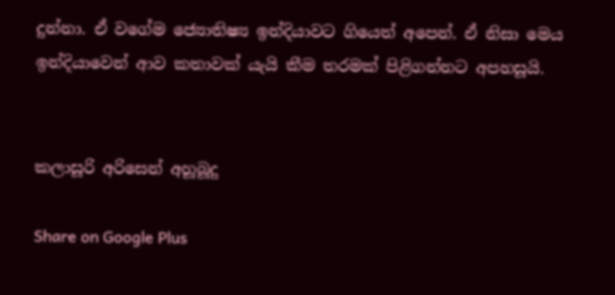දුන්නා. ඒ වගේම ජ්‍යොතිෂ්‍ය ඉන්දියාවට ගියෙත් අපෙන්. ඒ නිසා මෙය ඉන්දියාවෙන් ආව කතාවක් යැයි කීම තරමක් පිළිගන්නට අපහසූයි.


කලාසූරි අරිසෙන් අහූබූදු

Share on Google Plus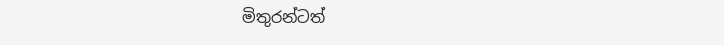මිතුරන්ටත්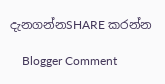දැනගන්නSHARE කරන්න

    Blogger Comment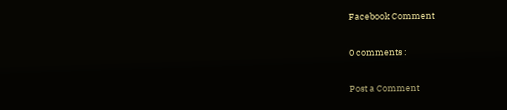Facebook Comment

0 comments :

Post a Comment